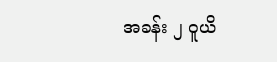အခန်း ၂ ဝူယိ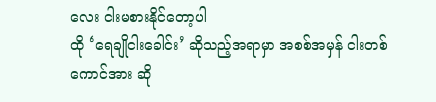လေး ငါးမစားနိုင်တော့ပါ
ထို ‘ရေချိုငါးခေါင်း’ ဆိုသည့်အရာမှာ အစစ်အမှန် ငါးတစ်ကောင်အား ဆို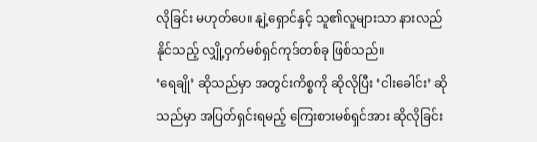လိုခြင်း မဟုတ်ပေ။ နျဲ့ရှောင်နှင့် သူ၏လူများသာ နားလည်နိုင်သည့် လျှို့ဝှက်မစ်ရှင်ကုဒ်တစ်ခု ဖြစ်သည်။
‘ရေချို’ ဆိုသည်မှာ အတွင်းကိစ္စကို ဆိုလိုပြီး ‘ငါးခေါင်း’ ဆိုသည်မှာ အပြတ်ရှင်းရမည့် ကြေးစားမစ်ရှင်အား ဆိုလိုခြင်း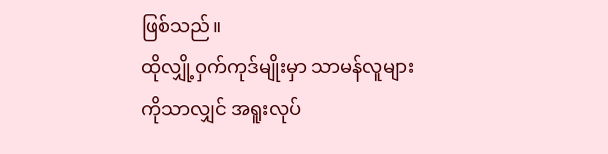ဖြစ်သည်။
ထိုလျှို့ဝှက်ကုဒ်မျိုးမှာ သာမန်လူများကိုသာလျှင် အရူးလုပ်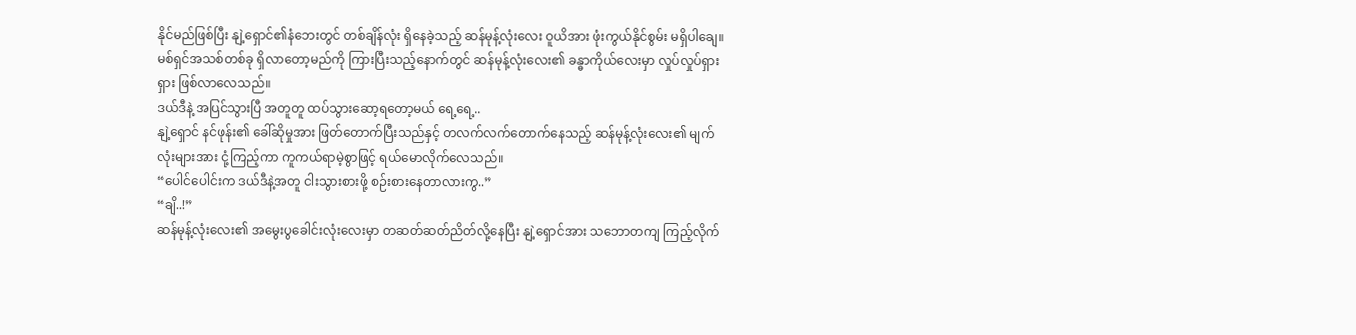နိုင်မည်ဖြစ်ပြီး နျဲ့ရှောင်၏နံဘေးတွင် တစ်ချိန်လုံး ရှိနေခဲ့သည့် ဆန်မုန့်လုံးလေး ဝူယိအား ဖုံးကွယ်နိုင်စွမ်း မရှိပါချေ။
မစ်ရှင်အသစ်တစ်ခု ရှိလာတော့မည်ကို ကြားပြီးသည့်နောက်တွင် ဆန်မုန့်လုံးလေး၏ ခန္ဓာကိုယ်လေးမှာ လှုပ်လှုပ်ရှားရှား ဖြစ်လာလေသည်။
ဒယ်ဒီနဲ့ အပြင်သွားပြီ အတူတူ ထပ်သွားဆော့ရတော့မယ် ရေ့ရေ့..
နျဲ့ရှောင် နင်ဖုန်း၏ ခေါ်ဆိုမှုအား ဖြတ်တောက်ပြီးသည်နှင့် တလက်လက်တောက်နေသည့် ဆန်မုန့်လုံးလေး၏ မျက်လုံးများအား ငုံ့ကြည့်ကာ ကူကယ်ရာမဲ့စွာဖြင့် ရယ်မောလိုက်လေသည်။
“ပေါင်ပေါင်းက ဒယ်ဒီနဲ့အတူ ငါးသွားစားဖို့ စဉ်းစားနေတာလားကွ..”
“ချိ..!”
ဆန်မုန့်လုံးလေး၏ အမွေးပွခေါင်းလုံးလေးမှာ တဆတ်ဆတ်ညိတ်လို့နေပြီး နျဲ့ရှောင်အား သဘောတကျ ကြည့်လိုက်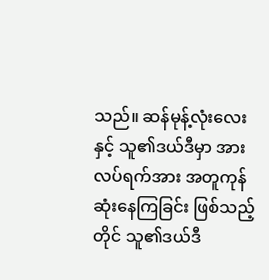သည်။ ဆန်မုန့်လုံးလေးနှင့် သူ၏ဒယ်ဒီမှာ အားလပ်ရက်အား အတူကုန်ဆုံးနေကြခြင်း ဖြစ်သည့်တိုင် သူ၏ဒယ်ဒီ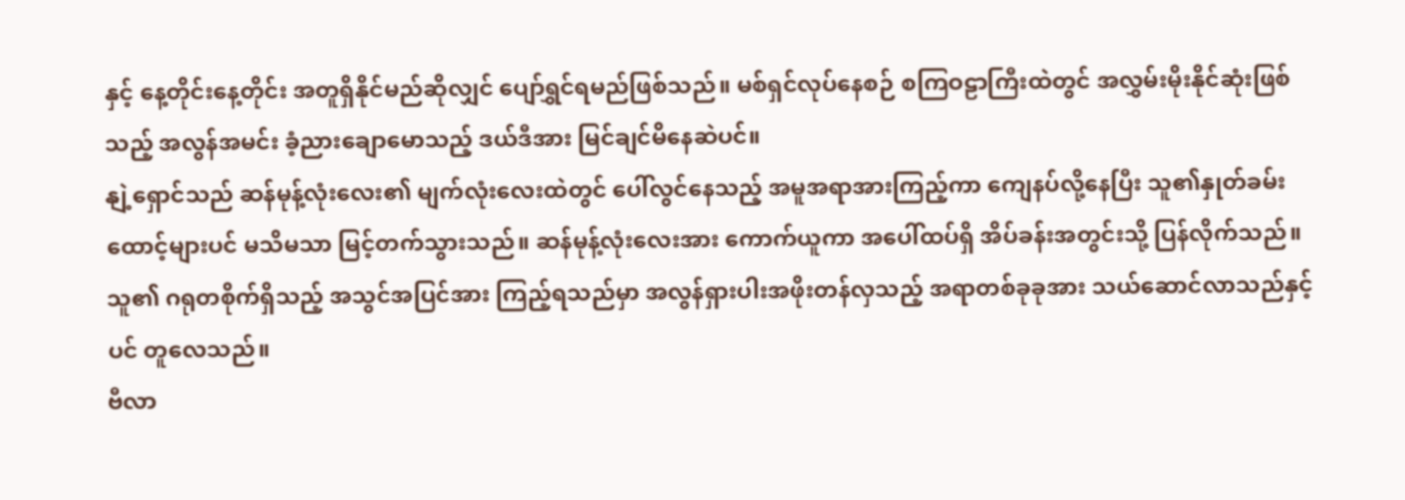နှင့် နေ့တိုင်းနေ့တိုင်း အတူရှိနိုင်မည်ဆိုလျှင် ပျော်ရွှင်ရမည်ဖြစ်သည်။ မစ်ရှင်လုပ်နေစဉ် စကြဝဠာကြီးထဲတွင် အလွှမ်းမိုးနိုင်ဆုံးဖြစ်သည့် အလွန်အမင်း ခံ့ညားချောမောသည့် ဒယ်ဒီအား မြင်ချင်မိနေဆဲပင်။
နျဲ့ရှောင်သည် ဆန်မုန့်လုံးလေး၏ မျက်လုံးလေးထဲတွင် ပေါ်လွင်နေသည့် အမူအရာအားကြည့်ကာ ကျေနပ်လို့နေပြီး သူ၏နှုတ်ခမ်းထောင့်များပင် မသိမသာ မြင့်တက်သွားသည်။ ဆန်မုန့်လုံးလေးအား ကောက်ယူကာ အပေါ်ထပ်ရှိ အိပ်ခန်းအတွင်းသို့ ပြန်လိုက်သည်။ သူ၏ ဂရုတစိုက်ရှိသည့် အသွင်အပြင်အား ကြည့်ရသည်မှာ အလွန်ရှားပါးအဖိုးတန်လှသည့် အရာတစ်ခုခုအား သယ်ဆောင်လာသည်နှင့်ပင် တူလေသည်။
ဗီလာ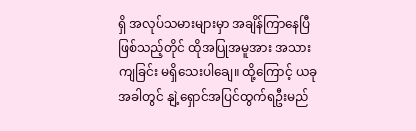ရှိ အလုပ်သမားများမှာ အချိန်ကြာနေပြီဖြစ်သည့်တိုင် ထိုအပြုအမူအား အသားကျခြင်း မရှိသေးပါချေ။ ထို့ကြောင့် ယခုအခါတွင် နျဲ့ရှောင်အပြင်ထွက်ရဦးမည်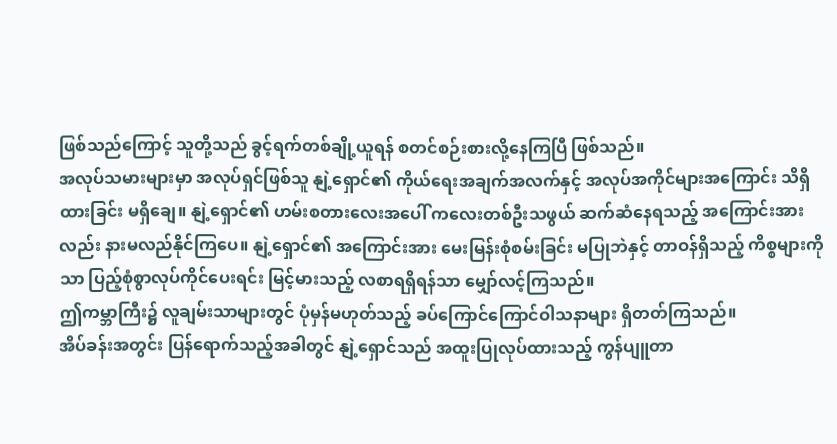ဖြစ်သည်ကြောင့် သူတို့သည် ခွင့်ရက်တစ်ချို့ယူရန် စတင်စဉ်းစားလို့နေကြပြီ ဖြစ်သည်။
အလုပ်သမားများမှာ အလုပ်ရှင်ဖြစ်သူ နျဲ့ရှောင်၏ ကိုယ်ရေးအချက်အလက်နှင့် အလုပ်အကိုင်များအကြောင်း သိရှိထားခြင်း မရှိချေ။ နျဲ့ရှောင်၏ ဟမ်းစတားလေးအပေါ် ကလေးတစ်ဦးသဖွယ် ဆက်ဆံနေရသည့် အကြောင်းအားလည်း နားမလည်နိုင်ကြပေ။ နျဲ့ရှောင်၏ အကြောင်းအား မေးမြန်းစုံစမ်းခြင်း မပြုဘဲနှင့် တာဝန်ရှိသည့် ကိစ္စများကိုသာ ပြည့်စုံစွာလုပ်ကိုင်ပေးရင်း မြင့်မားသည့် လစာရရှိရန်သာ မျှော်လင့်ကြသည်။
ဤကမ္ဘာကြီး၌ လူချမ်းသာများတွင် ပုံမှန်မဟုတ်သည့် ခပ်ကြောင်ကြောင်ဝါသနာများ ရှိတတ်ကြသည်။
အိပ်ခန်းအတွင်း ပြန်ရောက်သည့်အခါတွင် နျဲ့ရှောင်သည် အထူးပြုလုပ်ထားသည့် ကွန်ပျူတာ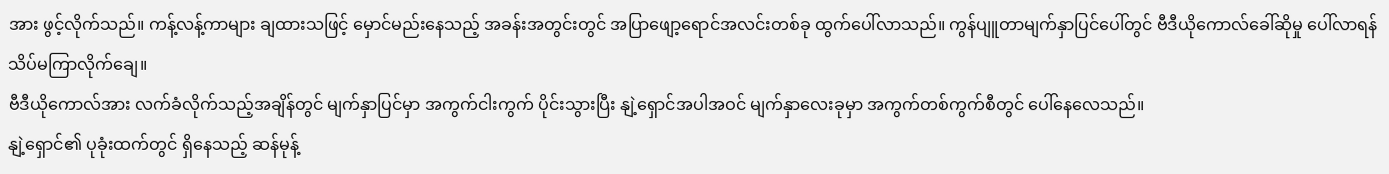အား ဖွင့်လိုက်သည်။ ကန့်လန့်ကာများ ချထားသဖြင့် မှောင်မည်းနေသည့် အခန်းအတွင်းတွင် အပြာဖျော့ရောင်အလင်းတစ်ခု ထွက်ပေါ်လာသည်။ ကွန်ပျူတာမျက်နှာပြင်ပေါ်တွင် ဗီဒီယိုကောလ်ခေါ်ဆိုမှု ပေါ်လာရန် သိပ်မကြာလိုက်ချေ။
ဗီဒီယိုကောလ်အား လက်ခံလိုက်သည့်အချိန်တွင် မျက်နှာပြင်မှာ အကွက်ငါးကွက် ပိုင်းသွားပြီး နျဲ့ရှောင်အပါအဝင် မျက်နှာလေးခုမှာ အကွက်တစ်ကွက်စီတွင် ပေါ်နေလေသည်။
နျဲ့ရှောင်၏ ပုခုံးထက်တွင် ရှိနေသည့် ဆန်မုန့်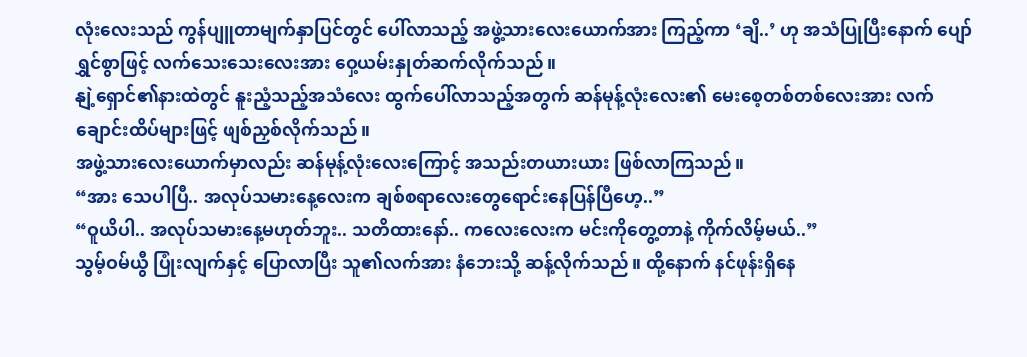လုံးလေးသည် ကွန်ပျူတာမျက်နှာပြင်တွင် ပေါ်လာသည့် အဖွဲ့သားလေးယောက်အား ကြည့်ကာ ‘ချိ..’ ဟု အသံပြုပြီးနောက် ပျော်ရွှင်စွာဖြင့် လက်သေးသေးလေးအား ဝှေ့ယမ်းနှုတ်ဆက်လိုက်သည်။
နျဲ့ရှောင်၏နားထဲတွင် နူးညံ့သည့်အသံလေး ထွက်ပေါ်လာသည့်အတွက် ဆန်မုန့်လုံးလေး၏ မေးစေ့တစ်တစ်လေးအား လက်ချောင်းထိပ်များဖြင့် ဖျစ်ညှစ်လိုက်သည်။
အဖွဲ့သားလေးယောက်မှာလည်း ဆန်မုန့်လုံးလေးကြောင့် အသည်းတယားယား ဖြစ်လာကြသည်။
“အား သေပါပြီ.. အလုပ်သမားနေ့လေးက ချစ်စရာလေးတွေရောင်းနေပြန်ပြီဟေ့..”
“ဝူယိပါ.. အလုပ်သမားနေ့မဟုတ်ဘူး.. သတိထားနော်.. ကလေးလေးက မင်းကိုတွေ့တာနဲ့ ကိုက်လိမ့်မယ်..”
သွမ့်ဝမ်ယွီ ပြုံးလျက်နှင့် ပြောလာပြီး သူ၏လက်အား နံဘေးသို့ ဆန့်လိုက်သည်။ ထို့နောက် နင်ဖုန်းရှိနေ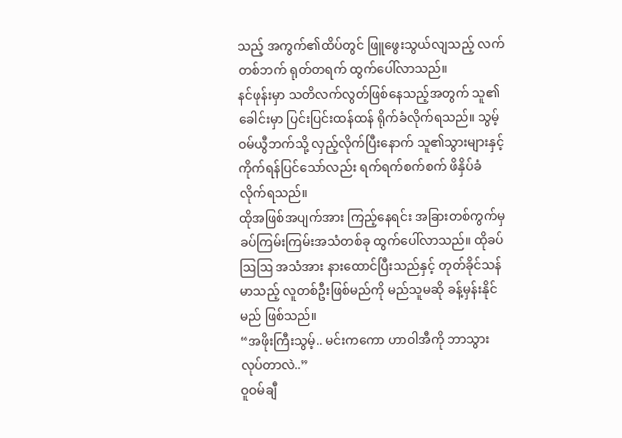သည့် အကွက်၏ထိပ်တွင် ဖြူဖွေးသွယ်လျသည့် လက်တစ်ဘက် ရုတ်တရက် ထွက်ပေါ်လာသည်။
နင်ဖုန်းမှာ သတိလက်လွတ်ဖြစ်နေသည့်အတွက် သူ၏ခေါင်းမှာ ပြင်းပြင်းထန်ထန် ရိုက်ခံလိုက်ရသည်။ သွမ့်ဝမ်ယွီဘက်သို့ လှည့်လိုက်ပြီးနောက် သူ၏သွားများနှင့် ကိုက်ရန်ပြင်သော်လည်း ရက်ရက်စက်စက် ဖိနှိပ်ခံလိုက်ရသည်။
ထိုအဖြစ်အပျက်အား ကြည့်နေရင်း အခြားတစ်ကွက်မှ ခပ်ကြမ်းကြမ်းအသံတစ်ခု ထွက်ပေါ်လာသည်။ ထိုခပ်ဩဩ အသံအား နားထောင်ပြီးသည်နှင့် တုတ်ခိုင်သန်မာသည့် လူတစ်ဦးဖြစ်မည်ကို မည်သူမဆို ခန့်မှန်းနိုင်မည် ဖြစ်သည်။
“အဖိုးကြီးသွမ့်.. မင်းကကော ဟာဝါအီကို ဘာသွားလုပ်တာလဲ..”
ဝူဝမ်ချီ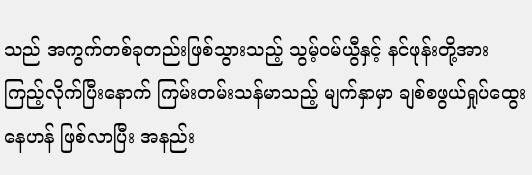သည် အကွက်တစ်ခုတည်းဖြစ်သွားသည့် သွမ့်ဝမ်ယွီနှင့် နင်ဖုန်းတို့အားကြည့်လိုက်ပြီးနောက် ကြမ်းတမ်းသန်မာသည့် မျက်နှာမှာ ချစ်စဖွယ်ရှုပ်ထွေးနေဟန် ဖြစ်လာပြီး အနည်း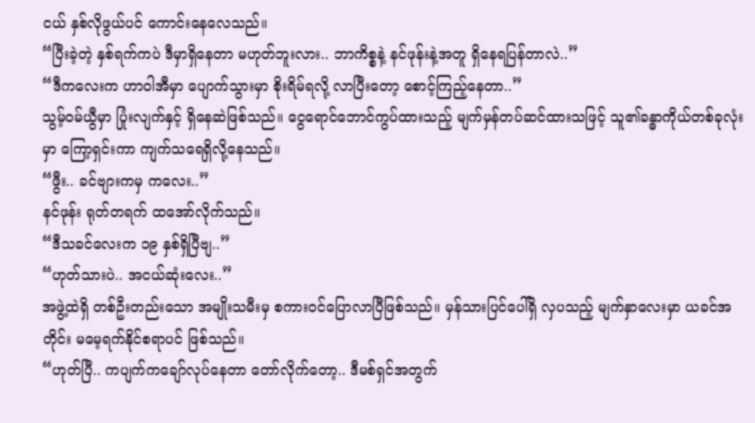ငယ် နှစ်လိုဖွယ်ပင် ကောင်းနေလေသည်။
“ပြီးခဲ့တဲ့ နှစ်ရက်ကပဲ ဒီမှာရှိနေတာ မဟုတ်ဘူးလား.. ဘာကိစ္စနဲ့ နင်ဖုန်းနဲ့အတူ ရှိနေရပြန်တာလဲ..”
“ဒီကလေးက ဟာဝါအီမှာ ပျောက်သွားမှာ စိုးရိမ်ရလို့ လာပြီးတော့ စောင့်ကြည့်နေတာ..”
သွမ့်ဝမ်ယွီမှာ ပြုံးလျက်နှင့် ရှိနေဆဲဖြစ်သည်။ ငွေရောင်ဘောင်ကွပ်ထားသည့် မျက်မှန်တပ်ဆင်ထားသဖြင့် သူ၏ခန္ဓာကိုယ်တစ်ခုလုံးမှာ ကြော့ရှင်းကာ ကျက်သရေရှိလို့နေသည်။
“ဖွီး.. ခင်ဗျားကမှ ကလေး..”
နင်ဖုန်း ရုတ်တရက် ထအော်လိုက်သည်။
“ဒီသခင်လေးက ၁၉ နှစ်ရှိပြီဗျ..”
“ဟုတ်သားပဲ.. အငယ်ဆုံးလေး..”
အဖွဲ့ထဲရှိ တစ်ဦးတည်းသော အမျိုးသမီးမှ စကားဝင်ပြောလာပြီဖြစ်သည်။ မှန်သားပြင်ပေါ်ရှိ လှပသည့် မျက်နှာလေးမှာ ယခင်အတိုင်း မမေ့ရက်နိုင်စရာပင် ဖြစ်သည်။
“ဟုတ်ပြီ.. ကပျက်ကချော်လုပ်နေတာ တော်လိုက်တော့.. ဒီမစ်ရှင်အတွက်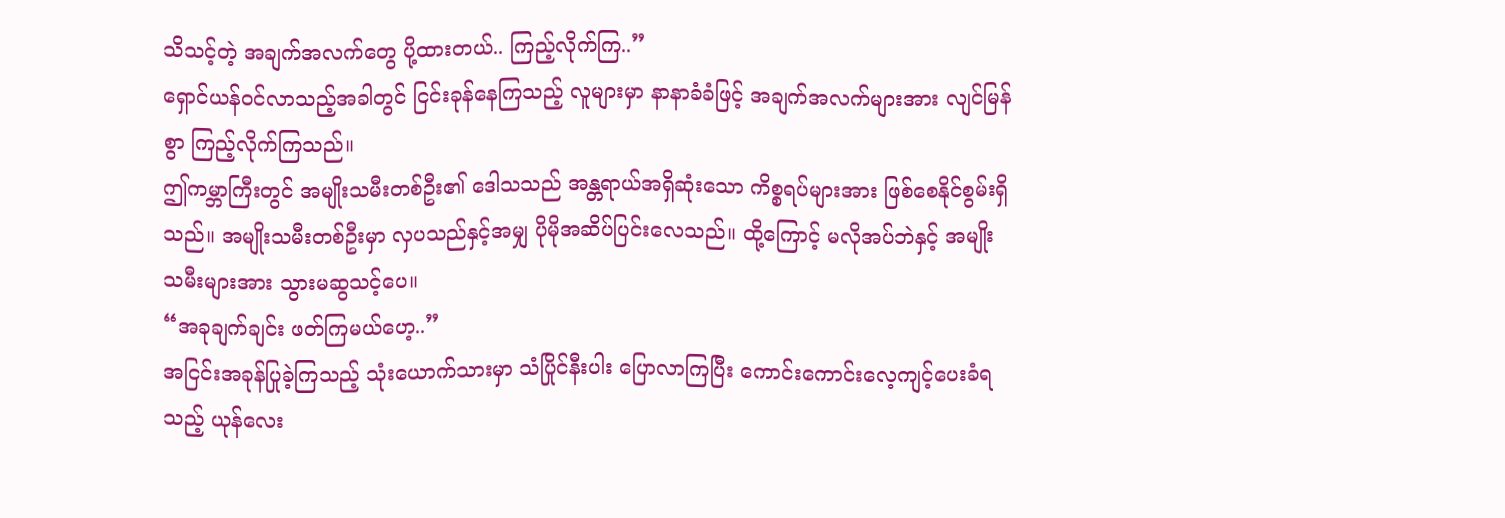သိသင့်တဲ့ အချက်အလက်တွေ ပို့ထားတယ်.. ကြည့်လိုက်ကြ..”
ရှောင်ယန်ဝင်လာသည့်အခါတွင် ငြင်းခုန်နေကြသည့် လူများမှာ နာနာခံခံဖြင့် အချက်အလက်များအား လျင်မြန်စွာ ကြည့်လိုက်ကြသည်။
ဤကမ္ဘာကြီးတွင် အမျိုးသမီးတစ်ဦး၏ ဒေါသသည် အန္တရာယ်အရှိဆုံးသော ကိစ္စရပ်များအား ဖြစ်စေနိုင်စွမ်းရှိသည်။ အမျိုးသမီးတစ်ဦးမှာ လှပသည်နှင့်အမျှ ပိုမိုအဆိပ်ပြင်းလေသည်။ ထို့ကြောင့် မလိုအပ်ဘဲနှင့် အမျိုးသမီးများအား သွားမဆွသင့်ပေ။
“အခုချက်ချင်း ဖတ်ကြမယ်ဟေ့..”
အငြင်းအခုန်ပြုခဲ့ကြသည့် သုံးယောက်သားမှာ သံပြိုင်နီးပါး ပြောလာကြပြီး ကောင်းကောင်းလေ့ကျင့်ပေးခံရသည့် ယုန်လေး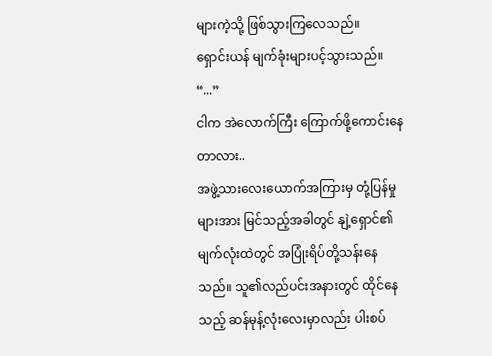များကဲ့သို့ ဖြစ်သွားကြလေသည်။
ရှောင်းယန် မျက်ခုံးများပင့်သွားသည်။ “...”
ငါက အဲလောက်ကြီး ကြောက်ဖို့ကောင်းနေတာလား..
အဖွဲ့သားလေးယောက်အကြားမှ တုံ့ပြန်မှုများအား မြင်သည့်အခါတွင် နျဲ့ရှောင်၏ မျက်လုံးထဲတွင် အပြုံးရိပ်တို့သန်းနေသည်။ သူ၏လည်ပင်းအနားတွင် ထိုင်နေသည့် ဆန်မုန့်လုံးလေးမှာလည်း ပါးစပ်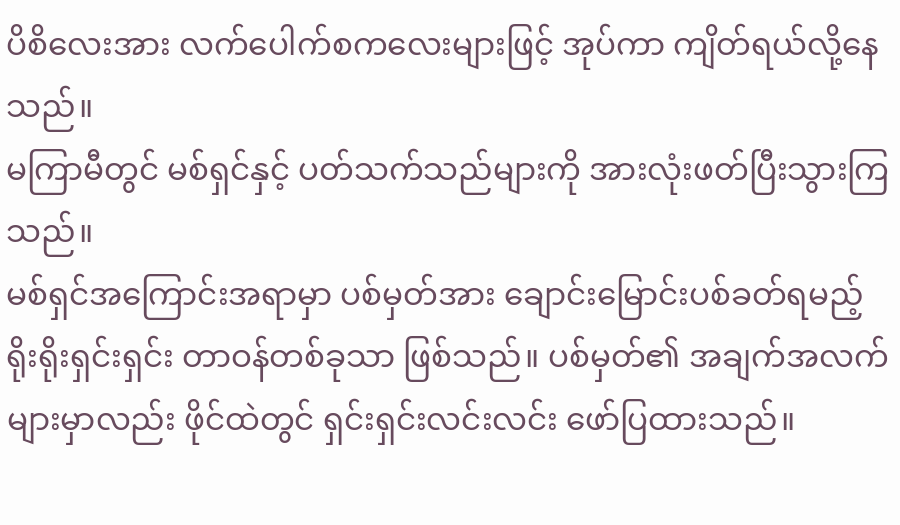ပိစိလေးအား လက်ပေါက်စကလေးများဖြင့် အုပ်ကာ ကျိတ်ရယ်လို့နေသည်။
မကြာမီတွင် မစ်ရှင်နှင့် ပတ်သက်သည်များကို အားလုံးဖတ်ပြီးသွားကြသည်။
မစ်ရှင်အကြောင်းအရာမှာ ပစ်မှတ်အား ချောင်းမြောင်းပစ်ခတ်ရမည့် ရိုးရိုးရှင်းရှင်း တာဝန်တစ်ခုသာ ဖြစ်သည်။ ပစ်မှတ်၏ အချက်အလက်များမှာလည်း ဖိုင်ထဲတွင် ရှင်းရှင်းလင်းလင်း ဖော်ပြထားသည်။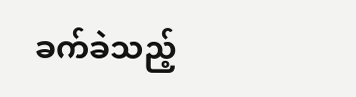ခက်ခဲသည့်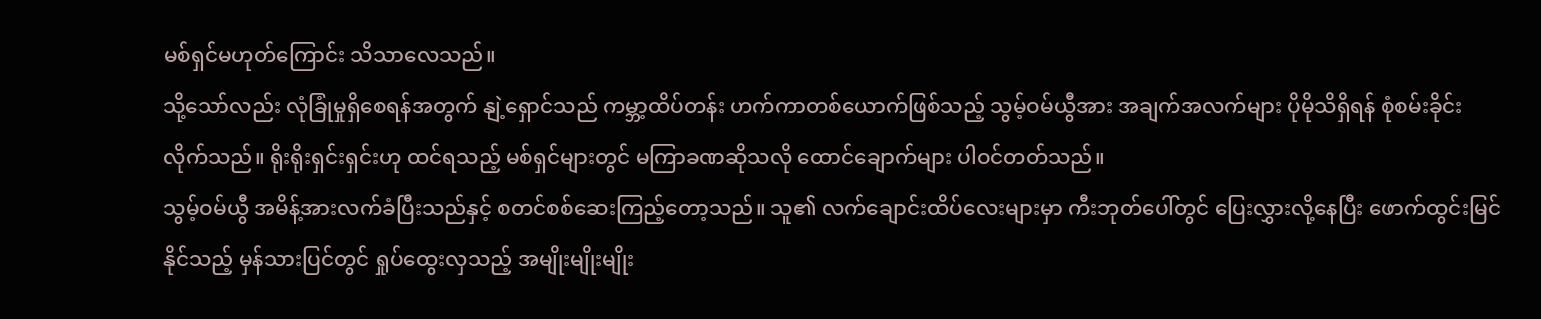မစ်ရှင်မဟုတ်ကြောင်း သိသာလေသည်။
သို့သော်လည်း လုံခြုံမှုရှိစေရန်အတွက် နျဲ့ရှောင်သည် ကမ္ဘာ့ထိပ်တန်း ဟက်ကာတစ်ယောက်ဖြစ်သည့် သွမ့်ဝမ်ယွီအား အချက်အလက်များ ပိုမိုသိရှိရန် စုံစမ်းခိုင်းလိုက်သည်။ ရိုးရိုးရှင်းရှင်းဟု ထင်ရသည့် မစ်ရှင်များတွင် မကြာခဏဆိုသလို ထောင်ချောက်များ ပါဝင်တတ်သည်။
သွမ့်ဝမ်ယွီ အမိန့်အားလက်ခံပြီးသည်နှင့် စတင်စစ်ဆေးကြည့်တော့သည်။ သူ၏ လက်ချောင်းထိပ်လေးများမှာ ကီးဘုတ်ပေါ်တွင် ပြေးလွှားလို့နေပြီး ဖောက်ထွင်းမြင်နိုင်သည့် မှန်သားပြင်တွင် ရှုပ်ထွေးလှသည့် အမျိုးမျိုးမျိုး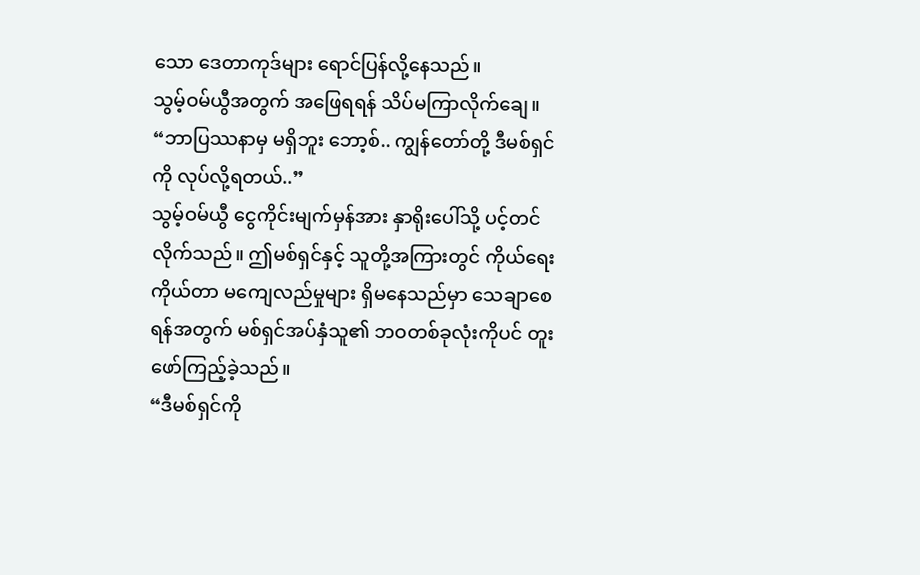သော ဒေတာကုဒ်များ ရောင်ပြန်လို့နေသည်။
သွမ့်ဝမ်ယွီအတွက် အဖြေရရန် သိပ်မကြာလိုက်ချေ။
“ဘာပြဿနာမှ မရှိဘူး ဘော့စ်.. ကျွန်တော်တို့ ဒီမစ်ရှင်ကို လုပ်လို့ရတယ်..”
သွမ့်ဝမ်ယွီ ငွေကိုင်းမျက်မှန်အား နှာရိုးပေါ်သို့ ပင့်တင်လိုက်သည်။ ဤမစ်ရှင်နှင့် သူတို့အကြားတွင် ကိုယ်ရေးကိုယ်တာ မကျေလည်မှုများ ရှိမနေသည်မှာ သေချာစေရန်အတွက် မစ်ရှင်အပ်နှံသူ၏ ဘဝတစ်ခုလုံးကိုပင် တူးဖော်ကြည့်ခဲ့သည်။
“ဒီမစ်ရှင်ကို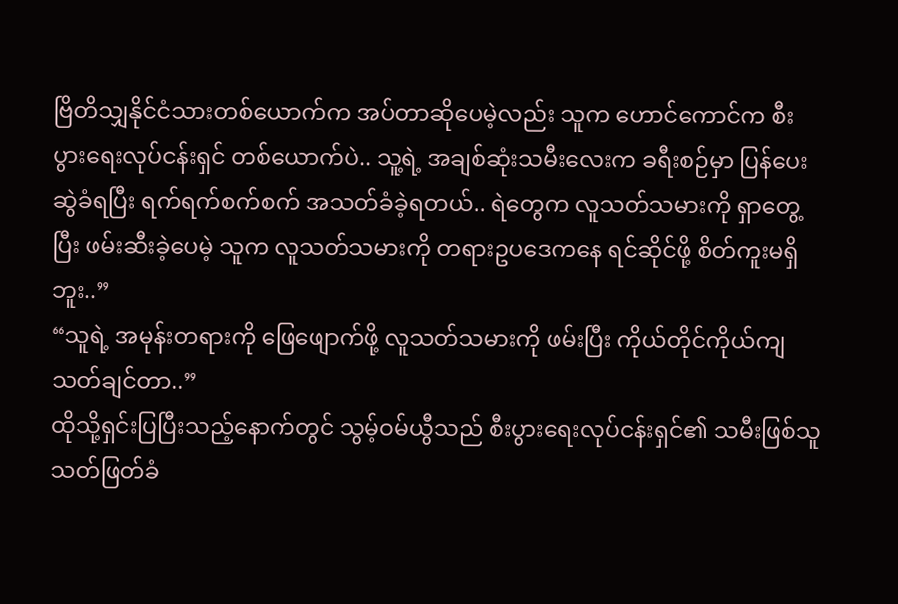ဗြိတိသျှနိုင်ငံသားတစ်ယောက်က အပ်တာဆိုပေမဲ့လည်း သူက ဟောင်ကောင်က စီးပွားရေးလုပ်ငန်းရှင် တစ်ယောက်ပဲ.. သူ့ရဲ့ အချစ်ဆုံးသမီးလေးက ခရီးစဉ်မှာ ပြန်ပေးဆွဲခံရပြီး ရက်ရက်စက်စက် အသတ်ခံခဲ့ရတယ်.. ရဲတွေက လူသတ်သမားကို ရှာတွေ့ပြီး ဖမ်းဆီးခဲ့ပေမဲ့ သူက လူသတ်သမားကို တရားဥပဒေကနေ ရင်ဆိုင်ဖို့ စိတ်ကူးမရှိဘူး..”
“သူရဲ့ အမုန်းတရားကို ဖြေဖျောက်ဖို့ လူသတ်သမားကို ဖမ်းပြီး ကိုယ်တိုင်ကိုယ်ကျ သတ်ချင်တာ..”
ထိုသို့ရှင်းပြပြီးသည့်နောက်တွင် သွမ့်ဝမ်ယွီသည် စီးပွားရေးလုပ်ငန်းရှင်၏ သမီးဖြစ်သူ သတ်ဖြတ်ခံ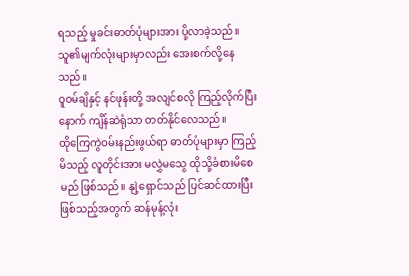ရသည့် မှုခင်းဓာတ်ပုံများအား ပို့လာခဲ့သည်။ သူ၏မျက်လုံးများမှာလည်း အေးစက်လို့နေသည်။
ဝူဝမ်ချိနှင့် နင်ဖုန်းတို့ အလျင်စလို ကြည့်လိုက်ပြီးနောက် ကျိန်ဆဲရုံသာ တတ်နိုင်လေသည်။
ထိုကြေကွဲဝမ်းနည်းဖွယ်ရာ ဓာတ်ပုံများမှာ ကြည့်မိသည့် လူတိုင်းအား မလွှဲမသွေ ထိုသို့ခံစားမိစေမည် ဖြစ်သည်။ နျဲ့ရှောင်သည် ပြင်ဆင်ထားပြီးဖြစ်သည့်အတွက် ဆန်မုန့်လုံး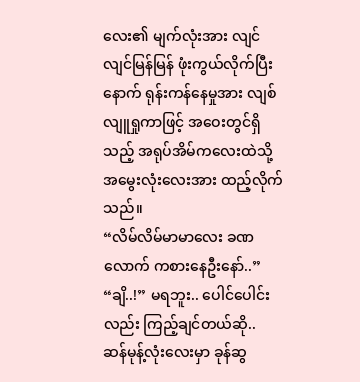လေး၏ မျက်လုံးအား လျင်လျင်မြန်မြန် ဖုံးကွယ်လိုက်ပြီးနောက် ရုန်းကန်နေမှုအား လျစ်လျူရှုကာဖြင့် အဝေးတွင်ရှိသည့် အရုပ်အိမ်ကလေးထဲသို့ အမွေးလုံးလေးအား ထည့်လိုက်သည်။
“လိမ်လိမ်မာမာလေး ခဏလောက် ကစားနေဦးနော်..”
“ချိ..!” မရဘူး.. ပေါင်ပေါင်းလည်း ကြည့်ချင်တယ်ဆို..
ဆန်မုန့်လုံးလေးမှာ ခုန်ဆွ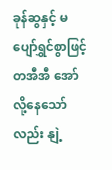ခုန်ဆွနှင့် မပျော်ရွှင်စွာဖြင့် တအီအီ အော်လို့နေသော်လည်း နျဲ့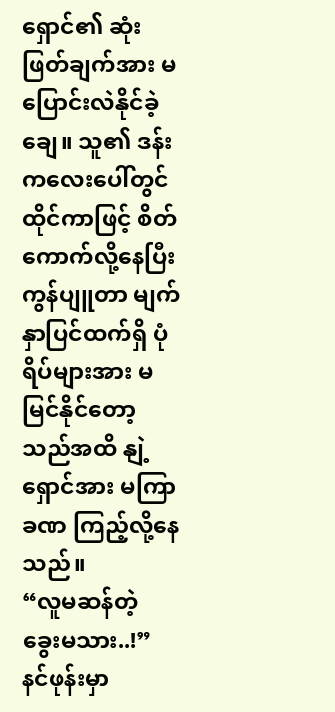ရှောင်၏ ဆုံးဖြတ်ချက်အား မပြောင်းလဲနိုင်ခဲ့ချေ။ သူ၏ ဒန်းကလေးပေါ်တွင် ထိုင်ကာဖြင့် စိတ်ကောက်လို့နေပြီး ကွန်ပျူတာ မျက်နှာပြင်ထက်ရှိ ပုံရိပ်များအား မမြင်နိုင်တော့သည်အထိ နျဲ့ရှောင်အား မကြာခဏ ကြည့်လို့နေသည်။
“လူမဆန်တဲ့ ခွေးမသား..!”
နင်ဖုန်းမှာ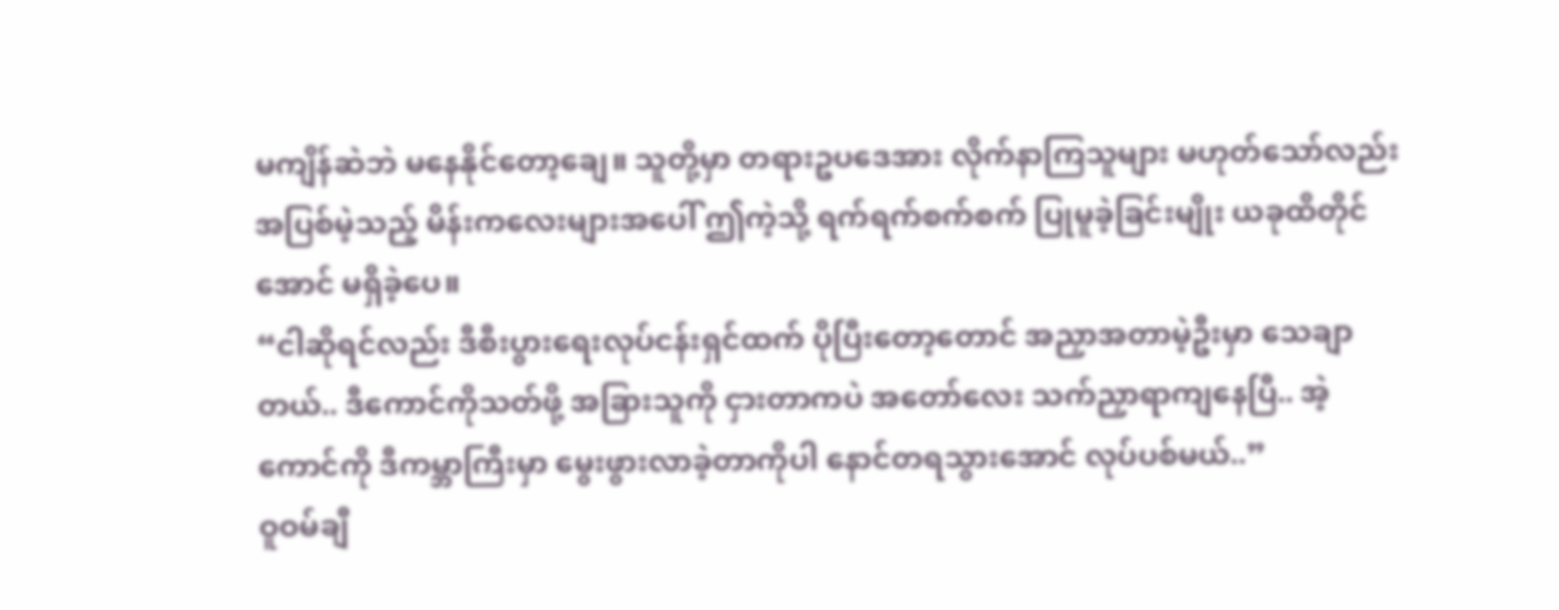မကျိန်ဆဲဘဲ မနေနိုင်တော့ချေ။ သူတို့မှာ တရားဥပဒေအား လိုက်နာကြသူများ မဟုတ်သော်လည်း အပြစ်မဲ့သည့် မိန်းကလေးများအပေါ် ဤကဲ့သို့ ရက်ရက်စက်စက် ပြုမူခဲ့ခြင်းမျိုး ယခုထိတိုင်အောင် မရှိခဲ့ပေ။
“ငါဆိုရင်လည်း ဒီစီးပွားရေးလုပ်ငန်းရှင်ထက် ပိုပြီးတော့တောင် အညှာအတာမဲ့ဦးမှာ သေချာတယ်.. ဒီကောင်ကိုသတ်ဖို့ အခြားသူကို ငှားတာကပဲ အတော်လေး သက်ညှာရာကျနေပြီ.. အဲ့ကောင်ကို ဒီကမ္ဘာကြီးမှာ မွေးဖွားလာခဲ့တာကိုပါ နောင်တရသွားအောင် လုပ်ပစ်မယ်..”
ဝူဝမ်ချီ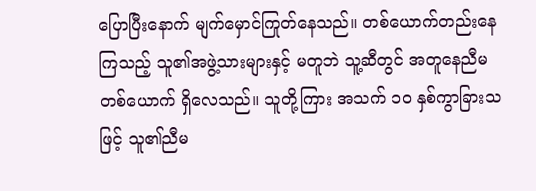ပြောပြီးနောက် မျက်မှောင်ကြုတ်နေသည်။ တစ်ယောက်တည်းနေကြသည့် သူ၏အဖွဲ့သားများနှင့် မတူဘဲ သူ့ဆီတွင် အတူနေညီမတစ်ယောက် ရှိလေသည်။ သူတို့ကြား အသက် ၁၀ နှစ်ကွာခြားသဖြင့် သူ၏ညီမ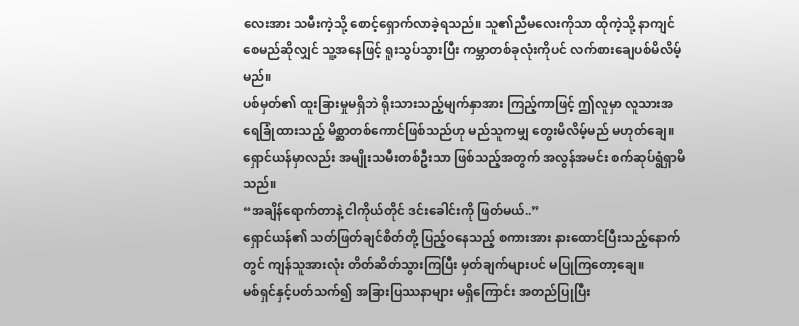လေးအား သမီးကဲ့သို့ စောင့်ရှောက်လာခဲ့ရသည်။ သူ၏ညီမလေးကိုသာ ထိုကဲ့သို့ နာကျင်စေမည်ဆိုလျှင် သူ့အနေဖြင့် ရူးသွပ်သွားပြီး ကမ္ဘာတစ်ခုလုံးကိုပင် လက်စားချေပစ်မိလိမ့်မည်။
ပစ်မှတ်၏ ထူးခြားမှုမရှိဘဲ ရိုးသားသည့်မျက်နှာအား ကြည့်ကာဖြင့် ဤလူမှာ လူသားအရေခြုံထားသည့် မိစ္ဆာတစ်ကောင်ဖြစ်သည်ဟု မည်သူကမျှ တွေးမိလိမ့်မည် မဟုတ်ချေ။
ရှောင်ယန်မှာလည်း အမျိုးသမီးတစ်ဦးသာ ဖြစ်သည့်အတွက် အလွန်အမင်း စက်ဆုပ်ရွံရှာမိသည်။
“အချိန်ရောက်တာနဲ့ ငါကိုယ်တိုင် ဒင်းခေါင်းကို ဖြတ်မယ်..”
ရှောင်ယန်၏ သတ်ဖြတ်ချင်စိတ်တို့ ပြည့်ဝနေသည့် စကားအား နားထောင်ပြီးသည့်နောက်တွင် ကျန်သူအားလုံး တိတ်ဆိတ်သွားကြပြီး မှတ်ချက်များပင် မပြုကြတော့ချေ။
မစ်ရှင်နှင့်ပတ်သက်၍ အခြားပြဿနာများ မရှိကြောင်း အတည်ပြုပြီး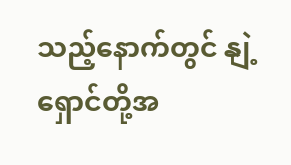သည့်နောက်တွင် နျဲ့ရှောင်တို့အ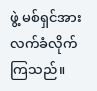ဖွဲ့ မစ်ရှင်အား လက်ခံလိုက်ကြသည်။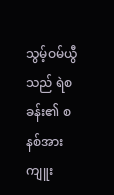သွမ့်ဝမ်ယွီသည် ရဲစခန်း၏ စနစ်အား ကျူး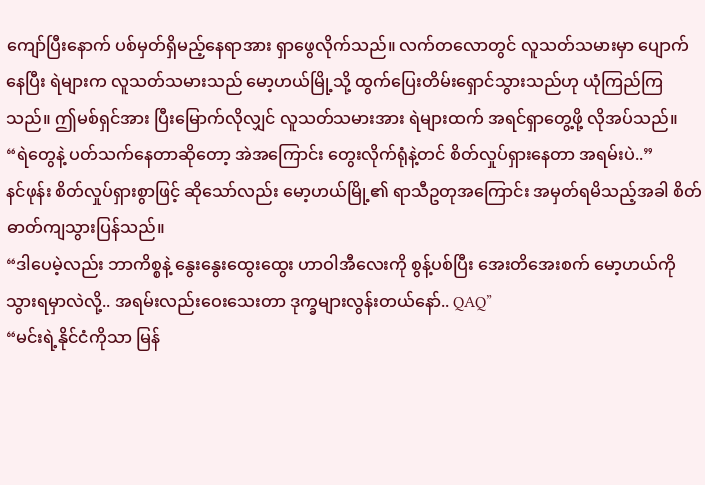ကျော်ပြီးနောက် ပစ်မှတ်ရှိမည့်နေရာအား ရှာဖွေလိုက်သည်။ လက်တလောတွင် လူသတ်သမားမှာ ပျောက်နေပြီး ရဲများက လူသတ်သမားသည် မော့ဟယ်မြို့သို့ ထွက်ပြေးတိမ်းရှောင်သွားသည်ဟု ယုံကြည်ကြသည်။ ဤမစ်ရှင်အား ပြီးမြောက်လိုလျှင် လူသတ်သမားအား ရဲများထက် အရင်ရှာတွေ့ဖို့ လိုအပ်သည်။
“ရဲတွေနဲ့ ပတ်သက်နေတာဆိုတော့ အဲအကြောင်း တွေးလိုက်ရုံနဲ့တင် စိတ်လှုပ်ရှားနေတာ အရမ်းပဲ..”
နင်ဖုန်း စိတ်လှုပ်ရှားစွာဖြင့် ဆိုသော်လည်း မော့ဟယ်မြို့၏ ရာသီဥတုအကြောင်း အမှတ်ရမိသည့်အခါ စိတ်ဓာတ်ကျသွားပြန်သည်။
“ဒါပေမဲ့လည်း ဘာကိစ္စနဲ့ နွေးနွေးထွေးထွေး ဟာဝါအီလေးကို စွန့်ပစ်ပြီး အေးတိအေးစက် မော့ဟယ်ကို သွားရမှာလဲလို့.. အရမ်းလည်းဝေးသေးတာ ဒုက္ခများလွန်းတယ်နော်.. QAQ”
“မင်းရဲ့နိုင်ငံကိုသာ မြန်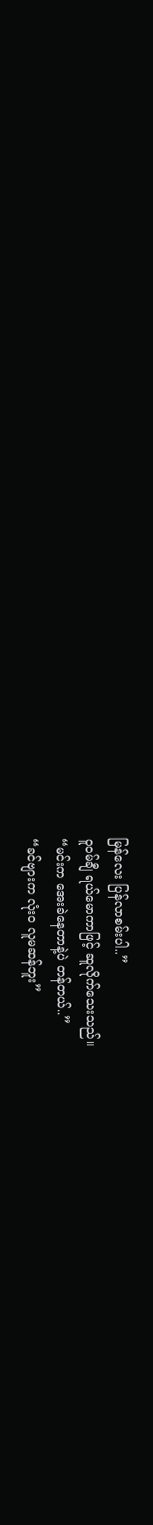မြန်လေး ပြန်လာစမ်းပါ..”
ဝူဝမ်ချီ ရယ်မောကာဖြင့် ဆူလိုက်သေးသည်။
“မင်းက အေးခဲနေတာနဲ့ပဲ တန်တယ်..”
“ခင်ဗျားက လုံးဝ လူမဆန်ဘူး”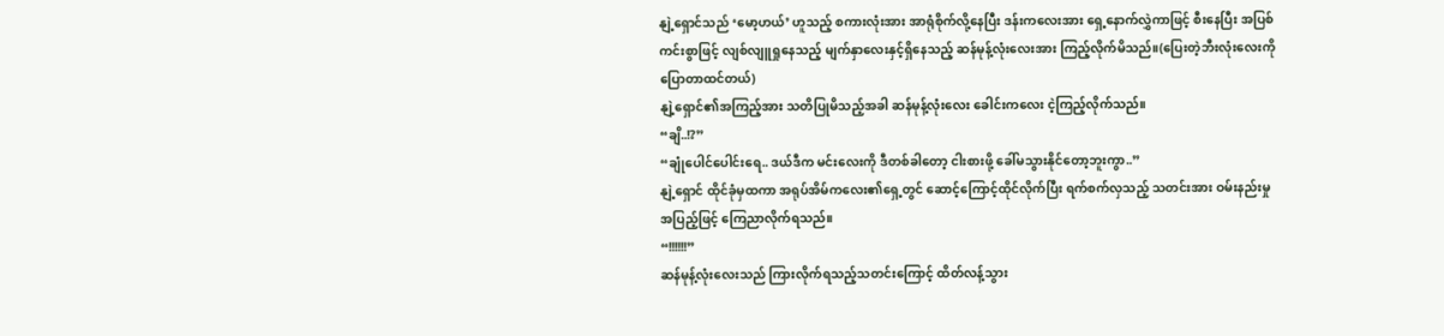နျဲ့ရှောင်သည် ‘မော့ဟယ်’ ဟူသည့် စကားလုံးအား အာရုံစိုက်လို့နေပြီး ဒန်းကလေးအား ရှေ့နောက်လွှဲကာဖြင့် စီးနေပြီး အပြစ်ကင်းစွာဖြင့် လျစ်လျူရှုနေသည့် မျက်နှာလေးနှင့်ရှိနေသည့် ဆန်မုန့်လုံးလေးအား ကြည့်လိုက်မိသည်။(ပြေးတဲ့ဘီးလုံးလေးကိုပြောတာထင်တယ်)
နျဲ့ရှောင်၏အကြည့်အား သတိပြုမိသည့်အခါ ဆန်မုန့်လုံးလေး ခေါင်းကလေး ငဲ့ကြည့်လိုက်သည်။
“ချိ..!?”
“ချုံပေါင်ပေါင်းရေ.. ဒယ်ဒီက မင်းလေးကို ဒီတစ်ခါတော့ ငါးစားဖို့ ခေါ်မသွားနိုင်တော့ဘူးကွာ..”
နျဲ့ရှောင် ထိုင်ခုံမှထကာ အရုပ်အိမ်ကလေး၏ရှေ့တွင် ဆောင့်ကြောင့်ထိုင်လိုက်ပြီး ရက်စက်လှသည့် သတင်းအား ဝမ်းနည်းမှုအပြည့်ဖြင့် ကြေညာလိုက်ရသည်။
“!!!!!!”
ဆန်မုန့်လုံးလေးသည် ကြားလိုက်ရသည့်သတင်းကြောင့် ထိတ်လန့်သွား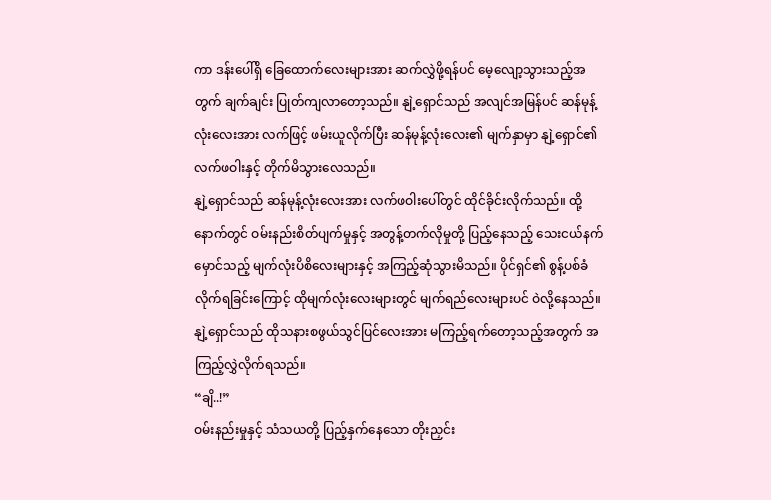ကာ ဒန်းပေါ်ရှိ ခြေထောက်လေးများအား ဆက်လွှဲဖို့ရန်ပင် မေ့လျော့သွားသည့်အတွက် ချက်ချင်း ပြုတ်ကျလာတော့သည်။ နျဲ့ရှောင်သည် အလျင်အမြန်ပင် ဆန်မုန့်လုံးလေးအား လက်ဖြင့် ဖမ်းယူလိုက်ပြီး ဆန်မုန့်လုံးလေး၏ မျက်နှာမှာ နျဲ့ရှောင်၏ လက်ဖဝါးနှင့် တိုက်မိသွားလေသည်။
နျဲ့ရှောင်သည် ဆန်မုန့်လုံးလေးအား လက်ဖဝါးပေါ်တွင် ထိုင်ခိုင်းလိုက်သည်။ ထို့နောက်တွင် ဝမ်းနည်းစိတ်ပျက်မှုနှင့် အတွန့်တက်လိုမှုတို့ ပြည့်နေသည့် သေးငယ်နက်မှောင်သည့် မျက်လုံးပိစိလေးများနှင့် အကြည့်ဆုံသွားမိသည်။ ပိုင်ရှင်၏ စွန့်ပစ်ခံလိုက်ရခြင်းကြောင့် ထိုမျက်လုံးလေးများတွင် မျက်ရည်လေးများပင် ဝဲလို့နေသည်။
နျဲ့ရှောင်သည် ထိုသနားစဖွယ်သွင်ပြင်လေးအား မကြည့်ရက်တော့သည့်အတွက် အကြည့်လွှဲလိုက်ရသည်။
“ချိ..!”
ဝမ်းနည်းမှုနှင့် သံသယတို့ ပြည့်နှက်နေသော တိုးညှင်း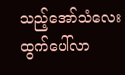သည့်အော်သံလေး ထွက်ပေါ်လာ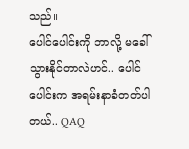သည်။
ပေါင်ပေါင်းကို ဘာလို့ မခေါ်သွားနိုင်တာလဲဟင်.. ပေါင်ပေါင်းက အရမ်းနာခံတတ်ပါတယ်.. QAQ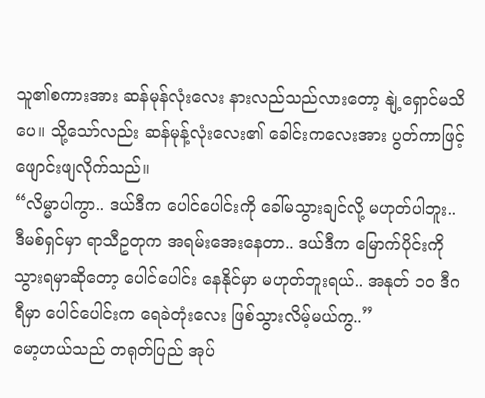သူ၏စကားအား ဆန်မုန်လုံးလေး နားလည်သည်လားတော့ နျဲ့ရှောင်မသိပေ။ သို့သော်လည်း ဆန်မုန့်လုံးလေး၏ ခေါင်းကလေးအား ပွတ်ကာဖြင့် ဖျောင်းဖျလိုက်သည်။
“လိမ္မာပါကွာ.. ဒယ်ဒီက ပေါင်ပေါင်းကို ခေါ်မသွားချင်လို့ မဟုတ်ပါဘူး.. ဒီမစ်ရှင်မှာ ရာသီဥတုက အရမ်းအေးနေတာ.. ဒယ်ဒီက မြောက်ပိုင်းကို သွားရမှာဆိုတော့ ပေါင်ပေါင်း နေနိုင်မှာ မဟုတ်ဘူးရယ်.. အနုတ် ၁၀ ဒီဂရီမှာ ပေါင်ပေါင်းက ရေခဲတုံးလေး ဖြစ်သွားလိမ့်မယ်ကွ..”
မော့ဟယ်သည် တရုတ်ပြည် အုပ်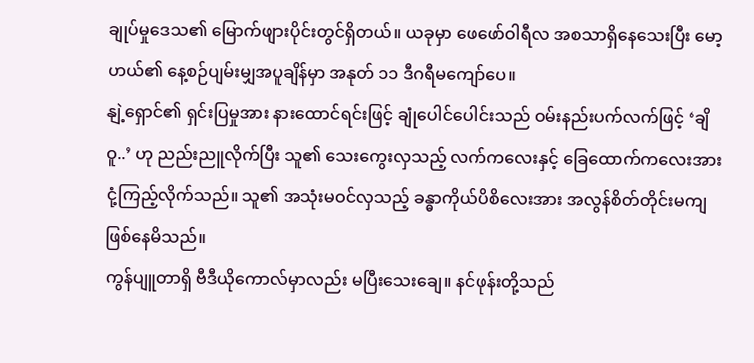ချုပ်မှုဒေသ၏ မြောက်ဖျားပိုင်းတွင်ရှိတယ်။ ယခုမှာ ဖေဖော်ဝါရီလ အစသာရှိနေသေးပြီး မော့ဟယ်၏ နေ့စဉ်ပျမ်းမျှအပူချိန်မှာ အနုတ် ၁၁ ဒီဂရီမကျော်ပေ။
နျဲ့ရှောင်၏ ရှင်းပြမှုအား နားထောင်ရင်းဖြင့် ချုံပေါင်ပေါင်းသည် ဝမ်းနည်းပက်လက်ဖြင့် ‘ချိ ဝူ..’ ဟု ညည်းညူလိုက်ပြီး သူ၏ သေးကွေးလှသည့် လက်ကလေးနှင့် ခြေထောက်ကလေးအား ငုံ့ကြည့်လိုက်သည်။ သူ၏ အသုံးမဝင်လှသည့် ခန္ဓာကိုယ်ပိစိလေးအား အလွန်စိတ်တိုင်းမကျ ဖြစ်နေမိသည်။
ကွန်ပျူတာရှိ ဗီဒီယိုကောလ်မှာလည်း မပြီးသေးချေ။ နင်ဖုန်းတို့သည်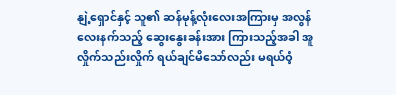နျဲ့ရှောင်နှင့် သူ၏ ဆန်မုန့်လုံးလေးအကြားမှ အလွန်လေးနက်သည့် ဆွေးနွေးခန်းအား ကြားသည့်အခါ အူလှိုက်သည်းလှိုက် ရယ်ချင်မိသော်လည်း မရယ်ဝံ့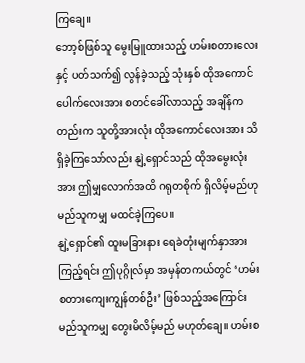ကြချေ။
ဘော့စ်ဖြစ်သူ မွေးမြူထားသည့် ဟမ်းစတားလေးနှင့် ပတ်သက်၍ လွန်ခဲ့သည့် သုံးနှစ် ထိုအကောင်ပေါက်လေးအား စတင်ခေါ်လာသည့် အချိန်ကတည်းက သူတို့အားလုံး ထိုအကောင်လေးအား သိရှိခဲ့ကြသော်လည်း နျဲ့ရှောင်သည် ထိုအမွေးလုံးအား ဤမျှလောက်အထိ ဂရုတစိုက် ရှိလိမ့်မည်ဟု မည်သူကမျှ မထင်ခဲ့ကြပေ။
နျဲ့ရှောင်၏ ထူးမခြားနား ရေခဲတုံးမျက်နှာအား ကြည့်ရင်း ဤပုဂ္ဂိုလ်မှာ အမှန်တကယ်တွင် ‘ဟမ်းစတားကျေးကျွန်တစ်ဦး’ ဖြစ်သည့်အကြောင်း မည်သူကမျှ တွေးမိလိမ့်မည် မဟုတ်ချေ။ ဟမ်းစ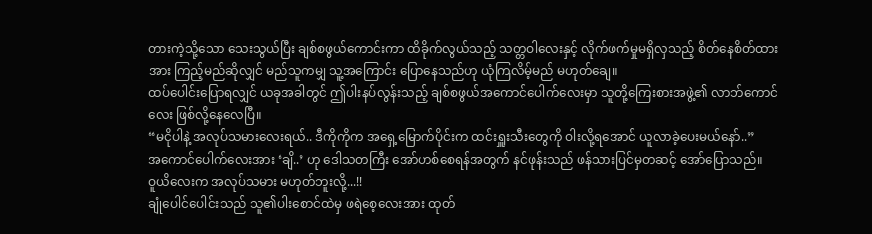တားကဲ့သို့သော သေးသွယ်ပြီး ချစ်စဖွယ်ကောင်းကာ ထိခိုက်လွယ်သည့် သတ္တဝါလေးနှင့် လိုက်ဖက်မှုမရှိလှသည့် စိတ်နေစိတ်ထားအား ကြည့်မည်ဆိုလျှင် မည်သူကမျှ သူ့အကြောင်း ပြောနေသည်ဟု ယုံကြလိမ့်မည် မဟုတ်ချေ။
ထပ်ပေါင်းပြောရလျှင် ယခုအခါတွင် ဤပါးနပ်လွန်းသည့် ချစ်စဖွယ်အကောင်ပေါက်လေးမှာ သူတို့ကြေးစားအဖွဲ့၏ လာဘ်ကောင်လေး ဖြစ်လို့နေလေပြီ။
“မငိုပါနဲ့ အလုပ်သမားလေးရယ်.. ဒီကိုကိုက အရှေ့မြောက်ပိုင်းက ထင်းရှူးသီးတွေကို ဝါးလို့ရအောင် ယူလာခဲ့ပေးမယ်နော်..”
အကောင်ပေါက်လေးအား ‘ချိ..’ ဟု ဒေါသတကြီး အော်ဟစ်စေရန်အတွက် နင်ဖုန်းသည် ဖန်သားပြင်မှတဆင့် အော်ပြောသည်။
ဝူယိလေးက အလုပ်သမား မဟုတ်ဘူးလို့...!!
ချုံပေါင်ပေါင်းသည် သူ၏ပါးစောင်ထဲမှ ဖရဲစေ့လေးအား ထုတ်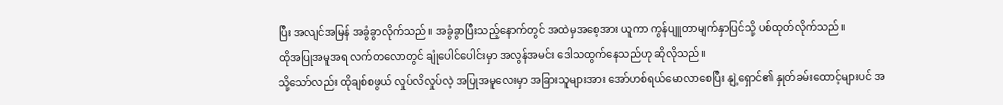ပြီး အလျင်အမြန် အခွံခွာလိုက်သည်။ အခွံခွာပြီးသည့်နောက်တွင် အထဲမှအစေ့အား ယူကာ ကွန်ပျူတာမျက်နှာပြင်သို့ ပစ်ထုတ်လိုက်သည်။
ထိုအပြုအမူအရ လက်တလောတွင် ချုံပေါင်ပေါင်းမှာ အလွန်အမင်း ဒေါသထွက်နေသည်ဟု ဆိုလိုသည်။
သို့သော်လည်း ထိုချစ်စဖွယ် လှုပ်လိလှုပ်လဲ့ အပြုအမူလေးမှာ အခြားသူများအား အော်ဟစ်ရယ်မောလာစေပြီး နျဲ့ရှောင်၏ နှုတ်ခမ်းထောင့်များပင် အ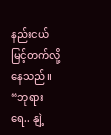နည်းငယ် မြင့်တက်လို့နေသည်။
“ဘုရားရေ.. နျဲ့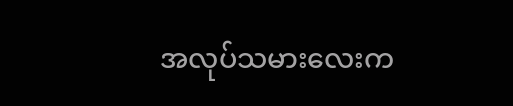အလုပ်သမားလေးက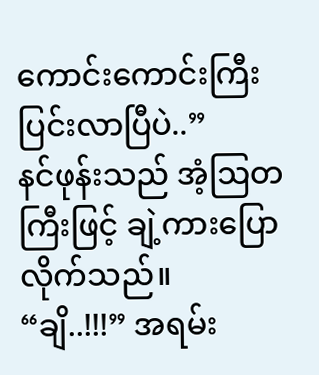ကောင်းကောင်းကြီးပြင်းလာပြီပဲ..”
နင်ဖုန်းသည် အံ့ဩတကြီးဖြင့် ချဲ့ကားပြောလိုက်သည်။
“ချိ..!!!” အရမ်း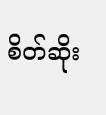စိတ်ဆိုး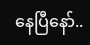နေပြီနော်..